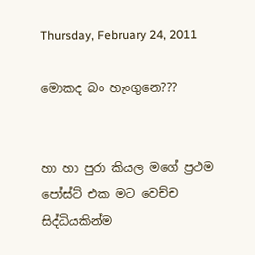Thursday, February 24, 2011

මොකද බං හැංගුනෙ???


හා හා පුරා කියල මගේ ප්‍රථම පෝස්ට් එක මට වෙච්ච සිද්ධියකින්ම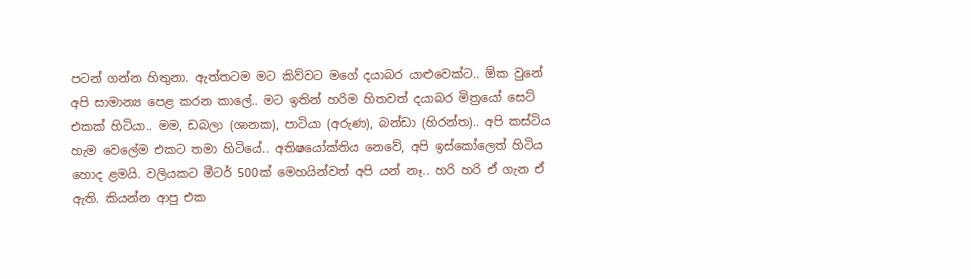පටන් ගන්න හිතුනා. ඇත්තටම මට කිව්වට මගේ දයාබර යාළුවෙක්ට.. ඕක වුනේ අපි සාමාන්‍ය පෙළ කරන කාලේ.. මට ඉතින් හරිම හිතවත් දයාබර මිත්‍රයෝ සෙට් එකක් හිටියා.. මම, ඩබලා (ශානක), පාටියා (අරුණ), බන්ඩා (හිරන්ත).. අපි කස්ටිය හැම වෙලේම එකට තමා හිටියේ.. අතිෂයෝක්තිය නෙවේ, අපි ඉස්කෝලෙත් හිටිය හොද ළමයි. වලියකට මීටර් 500ක් මෙහයින්වත් අපි යන් නෑ.. හරි හරි ඒ ගැන ඒ ඇති. කියන්න ආපු එක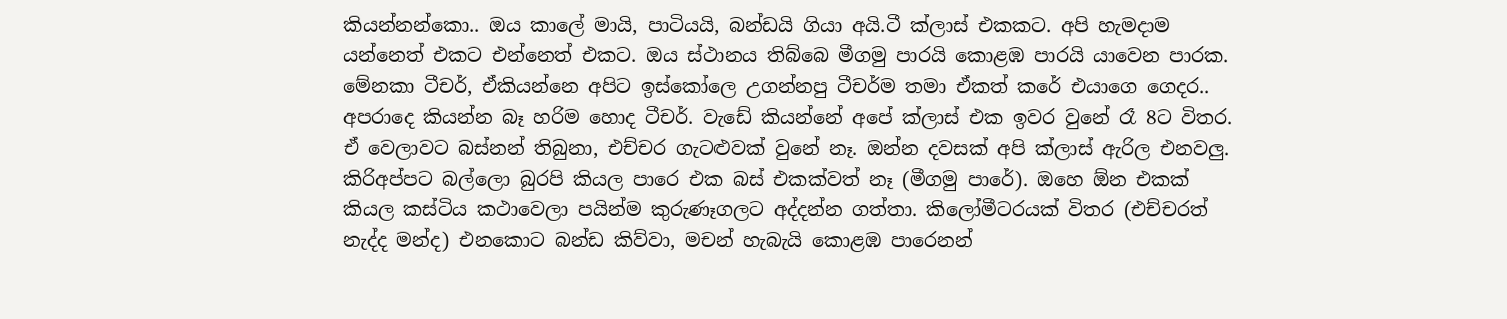කියන්නන්කො.. ඔය කාලේ මායි, පාටියයි, බන්ඩයි ගියා අයි.ටී ක්ලාස් එකකට. අපි හැමදාම යන්නෙත් එකට එන්නෙත් එකට. ඔය ස්ථානය තිබ්බෙ මීගමු පාරයි කොළඹ පාරයි යාවෙන පාරක. මේනකා ටීචර්, ඒකියන්නෙ අපිට ඉස්කෝලෙ උගන්නපු ටීචර්ම තමා ඒකත් කරේ එයාගෙ ගෙදර.. අපරාදෙ කියන්න බෑ හරිම හොද ටීචර්. වැඩේ කියන්නේ අපේ ක්ලාස් එක ඉවර වුනේ රෑ 8ට විතර. ඒ වෙලාවට බස්නන් තිබුනා, එච්චර ගැටළුවක් වුනේ නෑ. ඔන්න දවසක් අපි ක්‍ලාස් ඇරිල එනවලු. කිරිඅප්පට බල්ලො බුරපි කියල පාරෙ එක බස් එකක්වත් නෑ (මීගමු පාරේ). ඔහෙ ඕන එකක් කියල කස්ටිය කථාවෙලා පයින්ම කුරුණෑගලට අද්දන්න ගත්තා. කි‍‍ලෝමීටරයක් විතර (එච්චරත් නැද්ද මන්ද) එනකොට බන්ඩ කිව්වා, මචන් හැබැයි කොළඹ පාරෙනන්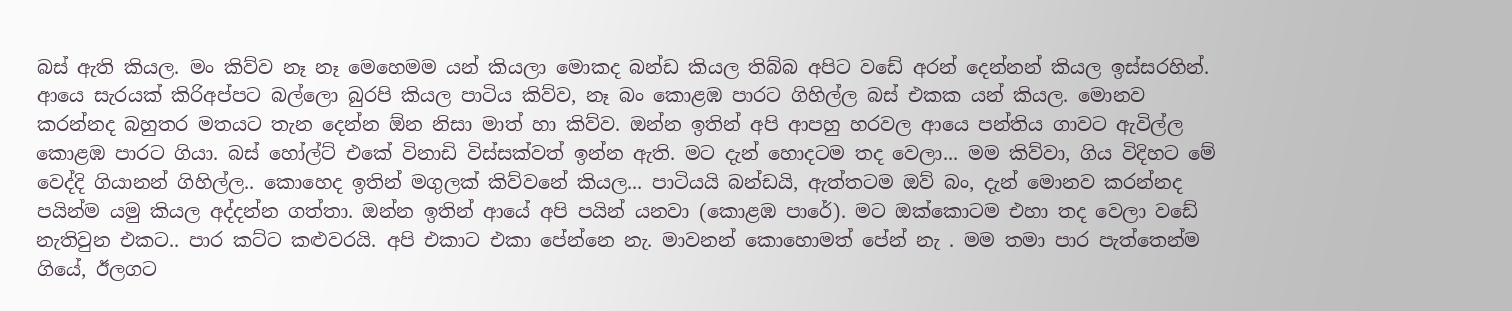බස් ඇති කියල. මං කිව්ව නෑ නෑ මෙහෙමම යන් කියලා මොකද බන්ඩ කියල තිබ්බ අපිට වඩේ අරන් දෙන්නන් කියල ඉස්සරහින්. ආයෙ සැරයක් කිරිඅප්පට බල්ලො බුරපි කියල පාටිය කිව්ව, නෑ බං කොළඹ පාරට ගිහිල්ල බස් එකක යන් කියල. මොනව කරන්නද බහුතර මතයට තැන දෙන්න ඕන නිසා මාත් හා කිව්ව. ඔන්න ඉතින් අපි ආපහු හරවල ආයෙ පන්තිය ගාවට ඇවිල්ල කොළඹ පාරට ගියා. බස් හෝල්ට් එකේ විනාඩි විස්සක්වත් ඉන්න ඇති. මට දැන් හොදටම තද වෙලා... මම කිව්වා, ගිය විදිහට මේ වෙද්දි ගියානන් ගිහිල්ල.. කොහෙද ඉතින් මගුලක් කිව්වනේ කියල... පාටියයි බන්ඩයි, ඇත්තටම ඔව් බං, දැන් මොනව කරන්නද පයින්ම යමු කියල අද්දන්න ගත්තා. ඔන්න ඉතින් ආයේ අපි පයින් යනවා (කොළඹ පාරේ). මට ඔක්කොටම එහා තද වෙලා වඩේ නැතිවුන එකට.. පාර කට්ට කළුවරයි. අපි එකාට එකා පේන්නෙ නැ. මාවනන් කොහොමත් පේන් නැ . මම තමා පාර පැත්තෙන්ම ගියේ, ඊලගට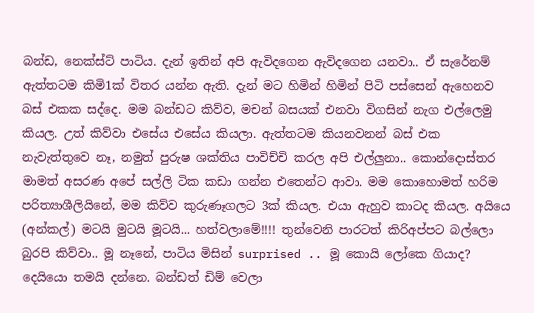බන්ඩ, නෙක්ස්ට් පාටිය. දැන් ඉතින් අපි ඇවිදගෙන ඇවිදගෙන යනවා.. ඒ සැරේනම් ඇත්තටම කිමි1ක් විතර යන්න ඇති. දැන් මට හිමින් හිමින් පිටි පස්සෙන් ඇහෙනව බස් එකක සද්දෙ. මම බන්ඩට කිව්ව, මචන් බසයක් එනවා විගසින් නැග එල්ලෙමු කියල. උත් කිව්වා එසේය එසේය කියලා. ඇත්තටම කියනවනන් බස් එක නැවැත්තුවෙ නෑ, නමුත් පුරුෂ ශක්තිය පාවිච්චි කරල අපි එල්ලුනා.. කොන්දොස්තර මාමත් අසරණ අපේ සල්ලි ටික කඩා ගන්න එතෙන්ට ආවා. මම කොහොමත් හරිම පරිත්‍යාශීලියිනේ, මම කිව්ව කුරුණෑගලට 3ක් කියල. එයා ඇහුව කාටද කියල. අයියෙ (අන්කල්) මටයි මුටයි මූටයි... හත්වලාමේ!!!! තුන්වෙනි පාරටත් කිරිඅප්පට බල්ලො බුරපි කිව්වා.. මූ නෑනේ, පාටිය මිසින් surprised .. මූ කොයි ලෝකෙ ගියාද? දෙයියො තමයි දන්නෙ. බන්ඩත් ඩිම් වෙලා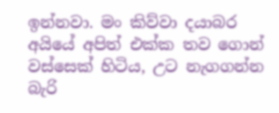ඉන්නවා. මං කිව්වා දයාබර අයියේ අපිත් එක්ක තව ගොන් වස්සෙක් හිටිය, උට නැගගන්න බැරි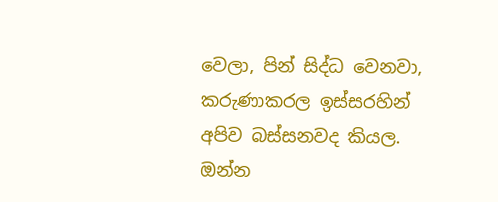වෙලා, පින් සිද්ධ වෙනවා, කරුණාකරල ඉස්සරහින් අපිව බස්සනවද කියල. ඔන්න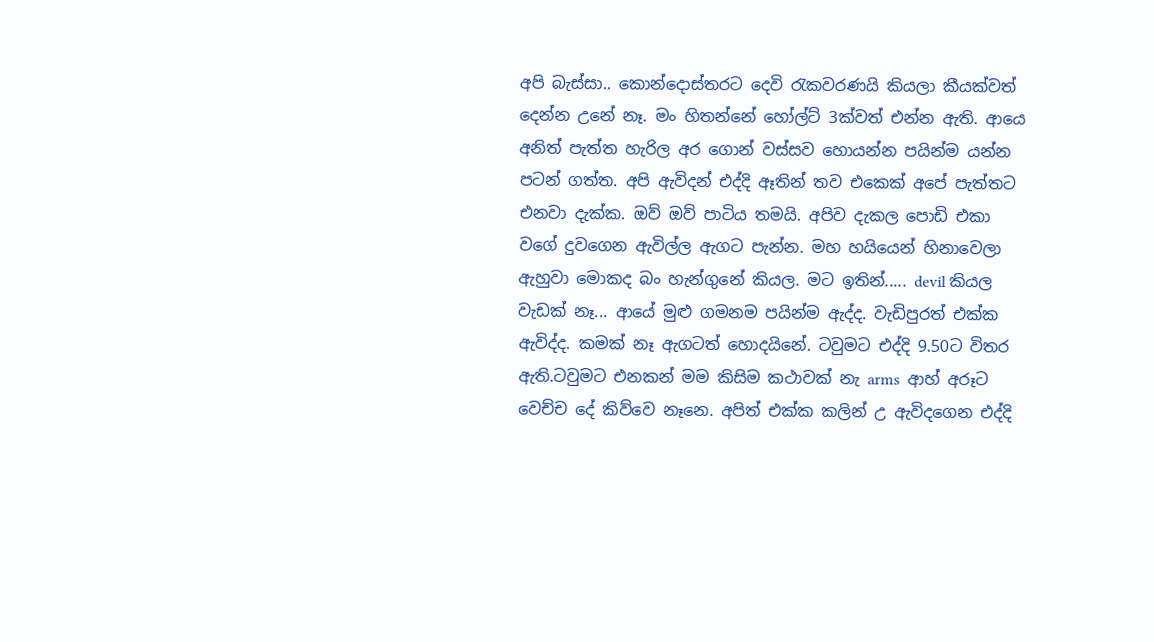අපි බැස්සා.. කොන්දොස්තරට දෙවි රැකවරණයි කියලා කීයක්වත් දෙන්න උනේ නෑ. මං හිතන්නේ හෝල්ට් 3ක්වත් එන්න ඇති. ආයෙ අනිත් පැත්ත හැරිල අර ගොන් වස්සව හොයන්න පයින්ම යන්න පටන් ගත්ත. අපි ඇවිදන් එද්දි ඈතින් තව එකෙක් අපේ පැත්තට එනවා දැක්ක. ඔව් ඔව් පාටිය තමයි. අපිව දැකල පොඩි එකා වගේ දුවගෙන ඇවිල්ල ඇගට පැන්න. මහ හයියෙන් හිනාවෙලා ඇහුවා මොකද බං හැන්ගුනේ කියල. මට ඉතින්..... devil කියල වැඩක් නෑ... ආයේ මුළු ගමනම පයින්ම ඇද්ද. වැඩිපුරත් එක්ක ඇවිද්ද. කමක් නෑ ඇගටත් හොදයිනේ. ටවුමට එද්දි 9.50ට විතර ඇති.ටවුමට එනකන් මම කිසිම කථාවක් නැ arms  ආහ් අරූට වෙච්ච දේ කිව්වෙ නෑනෙ. අපිත් එක්ක කලින් උ ඇවිදගෙන එද්දි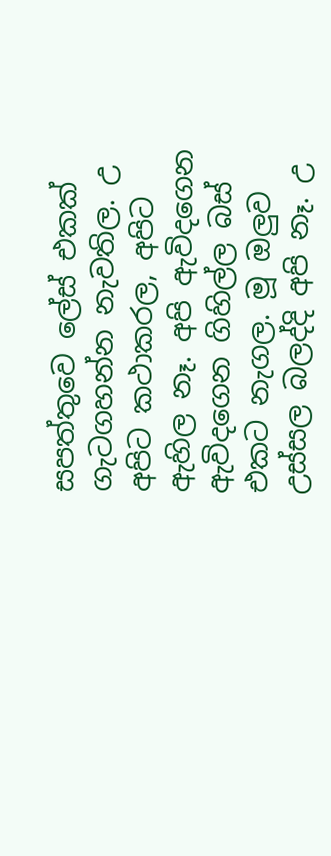සපත්තුවෙ ලේස් එකක් ගැටගහන්න නැවතිල. උ අපිට කථාකරල, අපිට ඇහිල නෑ. අපි ඇවිදගෙන ඇවිද‍ගෙන ගිහිල්ල බස් එකට නැගල. මූ ඔලුව උස්සල බලද්දි අපි නෑ. උ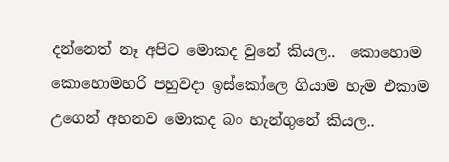දන්නෙත් නෑ අපිට මොකද වුනේ කියල..  කොහොම කොහොමහරි පහුවදා ඉස්කෝලෙ ගියාම හැම එකාම උගෙන් අහනව මොකද බං හැන්ගුනේ කියල..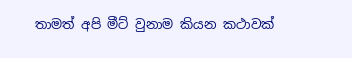තාමත් අපි මීට් වුනාම කියන කථාවක්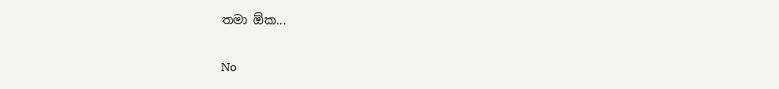තමා ඕක...

No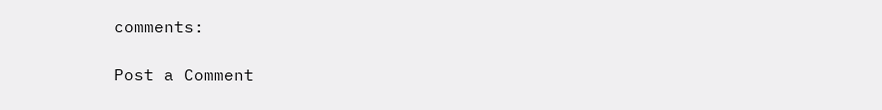comments:

Post a Comment